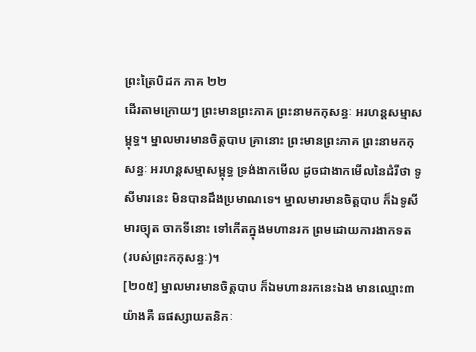ព្រះត្រៃបិដក ភាគ ២២
ដើរតាមក្រោយៗ ព្រះមានព្រះភាគ ព្រះនាមកកុសន្ធៈ អរហន្តសម្មាសម្ពុទ្ធ។ ម្នាលមារមានចិត្តបាប គ្រានោះ ព្រះមានព្រះភាគ ព្រះនាមកកុសន្ធៈ អរហន្តសម្មាសម្ពុទ្ធ ទ្រង់ងាកមើល ដូចជាងាកមើលនៃដំរីថា ទូសីមារនេះ មិនបានដឹងប្រមាណទេ។ ម្នាលមារមានចិត្តបាប ក៏ឯទូសីមារច្យុត ចាកទីនោះ ទៅកើតក្នុងមហានរក ព្រមដោយការងាកទត (របស់ព្រះកកុសន្ធៈ)។
[២០៥] ម្នាលមារមានចិត្តបាប ក៏ឯមហានរកនេះឯង មានឈ្មោះ៣យ៉ាងគឺ ឆផស្សាយតនិកៈ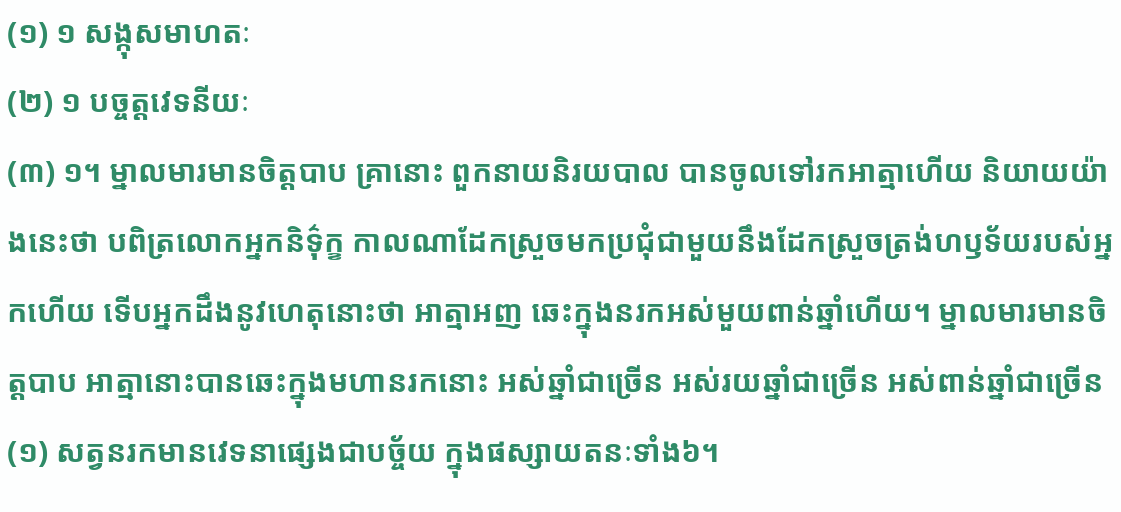(១) ១ សង្កុសមាហតៈ
(២) ១ បច្ចត្តវេទនីយៈ
(៣) ១។ ម្នាលមារមានចិត្តបាប គ្រានោះ ពួកនាយនិរយបាល បានចូលទៅរកអាត្មាហើយ និយាយយ៉ាងនេះថា បពិត្រលោកអ្នកនិទ៌ុក្ខ កាលណាដែកស្រួចមកប្រជុំជាមួយនឹងដែកស្រួចត្រង់ហឫទ័យរបស់អ្នកហើយ ទើបអ្នកដឹងនូវហេតុនោះថា អាត្មាអញ ឆេះក្នុងនរកអស់មួយពាន់ឆ្នាំហើយ។ ម្នាលមារមានចិត្តបាប អាត្មានោះបានឆេះក្នុងមហានរកនោះ អស់ឆ្នាំជាច្រើន អស់រយឆ្នាំជាច្រើន អស់ពាន់ឆ្នាំជាច្រើន
(១) សត្វនរកមានវេទនាផ្សេងជាបច្ច័យ ក្នុងផស្សាយតនៈទាំង៦។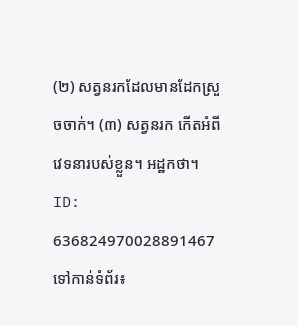(២) សត្វនរកដែលមានដែកស្រួចចាក់។ (៣) សត្វនរក កើតអំពីវេទនារបស់ខ្លួន។ អដ្ឋកថា។
ID: 636824970028891467
ទៅកាន់ទំព័រ៖